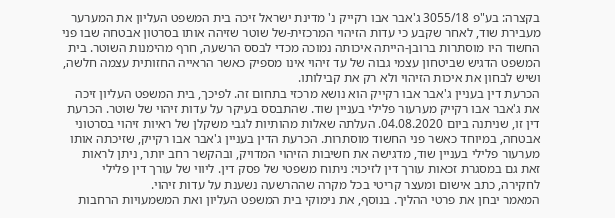בקצרה: בע"פ 3055/18 ג'אבר אבו רקייק נ' מדינת ישראל זיכה בית המשפט העליון את המערער מעבירת שוד, לאחר שקבע כי עדות הזיהוי המרכזית-של שוטר שזיהה אותו בסרטון אבטחה שבו פני החשוד היו מוסתרות ברובן-הייתה איכותה נמוכה מכדי לבסס הרשעה, חרף מהימנות השוטר. בית המשפט הדגיש שביטחון עצמי גבוה של עד זיהוי אינו מספיק כאשר הראייה החזותית עצמה חלשה, ושיש לבחון את איכות הזיהוי ולא רק את קבילותו.
הכרעת דין בעניין ג'אבר אבו רקייק הוא נושא מרכזי בתחום זה. לפיכך, בית המשפט העליון זיכה את ג'אבר אבו רקייק מערעור פלילי בעניין שוד. שהתבסס בעיקר על עדות זיהוי של שוטר. הכרעת דין זו, שניתנה ביום 04.08.2020. העלתה שאלות מהותיות לגבי משקלן של ראיות זיהוי בסרטוני אבטחה, במיוחד כאשר פני החשוד מוסתרות. הכרעת הדין בעניין ג'אבר אבו רקייק, שזיכתה אותו מערעור פלילי בעניין שוד, מדגישה את חשיבות הזיהוי המדויק, ובהקשר רחב יותר, ניתן לראות זאת גם במסגרת זכאות עורך דין לזיכוי: ניתוח משפטי של פסק דין. ליווי של עורך דין פלילי לחקירה, כתב אישום ומעצר קריטי בכל מקרה שההרשעה נשענת על עדות זיהוי.
המאמר יבחן את פרטי ההליך. בנוסף, את נימוקי בית המשפט העליון ואת המשמעויות הרחבות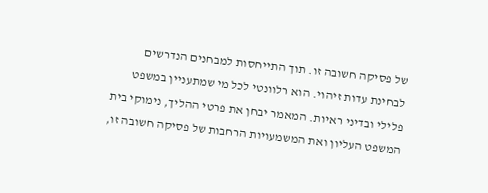של פסיקה חשובה זו. תוך התייחסות למבחנים הנדרשים לבחינת עדות זיהוי. הוא רלוונטי לכל מי שמתעניין במשפט פלילי ובדיני ראיות. המאמר יבחן את פרטי ההליך, נימוקי בית המשפט העליון ואת המשמעויות הרחבות של פסיקה חשובה זו,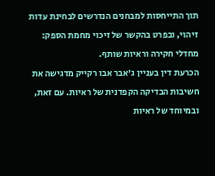תוך התייחסות למבחנים הנדרשים לבחינת עדות זיהוי, ובפרט בהקשר של זיכוי מחמת הספק: מחדלי חקירה וראיות שותף.
הכרעת דין בעניין ג'אבר אבו רקייק מדגישה את חשיבות הבדיקה הקפדנית של ראיות. עם זאת, ובמיוחד של ראיות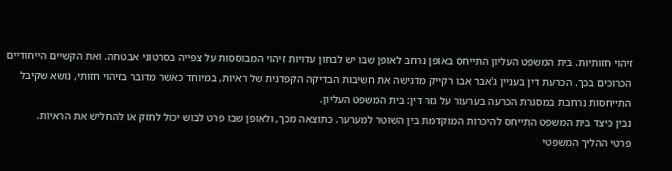זיהוי חזותיות. בית המשפט העליון התייחס באופן נרחב לאופן שבו יש לבחון עדויות זיהוי המבוססות על צפייה בסרטוני אבטחה. ואת הקשיים הייחודיים הכרוכים בכך. הכרעת דין בעניין ג'אבר אבו רקייק מדגישה את חשיבות הבדיקה הקפדנית של ראיות, במיוחד כאשר מדובר בזיהוי חזותי, נושא שקיבל התייחסות נרחבת במסגרת הכרעה בערעור על גזר דין: בית המשפט העליון.
נבין כיצד בית המשפט התייחס להיכרות המוקדמת בין השוטר למערער. כתוצאה מכך, ולאופן שבו פרט לבוש יכול לחזק או להחליש את הראיות.
פרטי ההליך המשפטי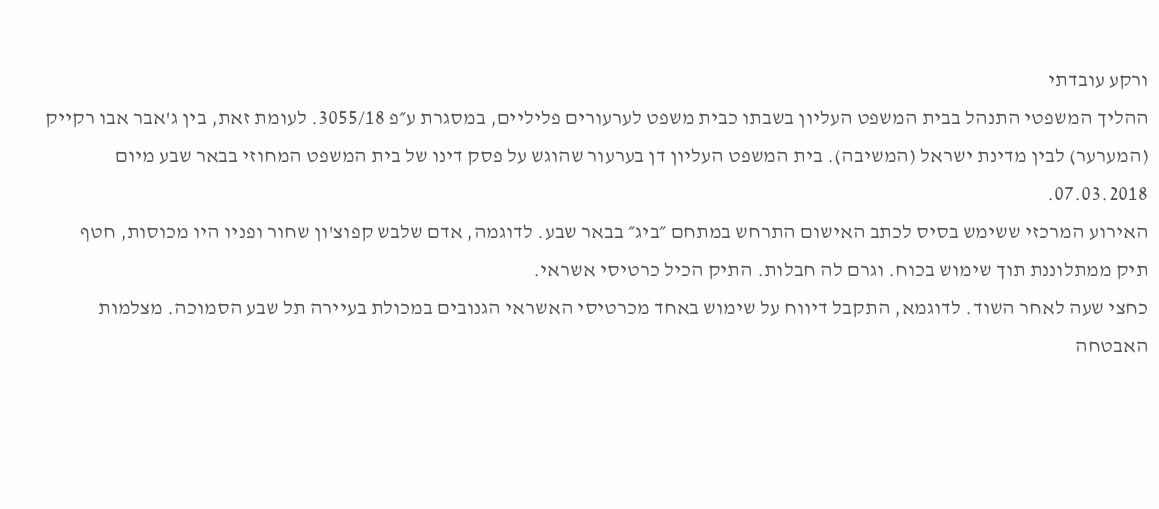ורקע עובדתי
ההליך המשפטי התנהל בבית המשפט העליון בשבתו כבית משפט לערעורים פליליים, במסגרת ע״פ 3055/18. לעומת זאת, בין ג'אבר אבו רקייק (המערער) לבין מדינת ישראל (המשיבה). בית המשפט העליון דן בערעור שהוגש על פסק דינו של בית המשפט המחוזי בבאר שבע מיום 07.03.2018.
האירוע המרכזי ששימש בסיס לכתב האישום התרחש במתחם ״ביג״ בבאר שבע. לדוגמה, אדם שלבש קפוצ'ון שחור ופניו היו מכוסות, חטף תיק ממתלוננת תוך שימוש בכוח. וגרם לה חבלות. התיק הכיל כרטיסי אשראי.
כחצי שעה לאחר השוד. לדוגמא, התקבל דיווח על שימוש באחד מכרטיסי האשראי הגנובים במכולת בעיירה תל שבע הסמוכה. מצלמות האבטחה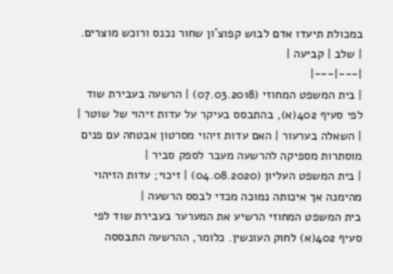במכולת תיעדו אדם לבוש קפוצ'ון שחור נכנס ורוכש מוצרים.
| שלב | קביעה |
|---|---|
| בית המשפט המחוזי (07.03.2018) | הרשעה בעבירת שוד לפי סעיף 402(א), בהתבסס בעיקר על עדות זיהוי של שוטר |
| השאלה בערעור | האם עדות זיהוי מסרטון אבטחה עם פנים מוסתרות מספיקה להרשעה מעבר לספק סביר |
| בית המשפט העליון (04.08.2020) | זיכוי; עדות הזיהוי מהימנה אך איכותה נמוכה מכדי לבסס הרשעה |
בית המשפט המחוזי הרשיע את המערער בעבירת שוד לפי סעיף 402(א) לחוק העונשין. כלומר, ההרשעה התבססה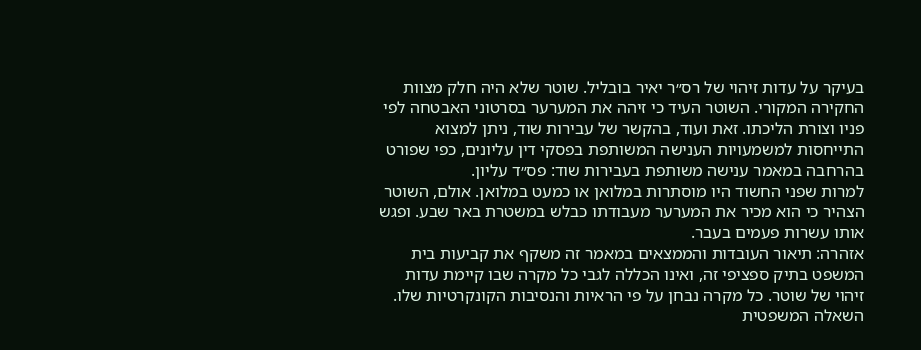בעיקר על עדות זיהוי של רס״ר יאיר בובליל. שוטר שלא היה חלק מצוות החקירה המקורי. השוטר העיד כי זיהה את המערער בסרטוני האבטחה לפי פניו וצורת הליכתו. זאת ועוד, בהקשר של עבירות שוד, ניתן למצוא התייחסות למשמעויות הענישה המשותפת בפסקי דין עליונים, כפי שפורט בהרחבה במאמר ענישה משותפת בעבירות שוד: פס״ד עליון.
למרות שפני החשוד היו מוסתרות במלואן או כמעט במלואן. אולם, השוטר הצהיר כי הוא מכיר את המערער מעבודתו כבלש במשטרת באר שבע. ופגש אותו עשרות פעמים בעבר.
אזהרה: תיאור העובדות והממצאים במאמר זה משקף את קביעות בית המשפט בתיק ספציפי זה, ואינו הכללה לגבי כל מקרה שבו קיימת עדות זיהוי של שוטר. כל מקרה נבחן על פי הראיות והנסיבות הקונקרטיות שלו.
השאלה המשפטית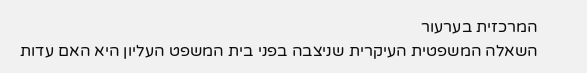המרכזית בערעור
השאלה המשפטית העיקרית שניצבה בפני בית המשפט העליון היא האם עדות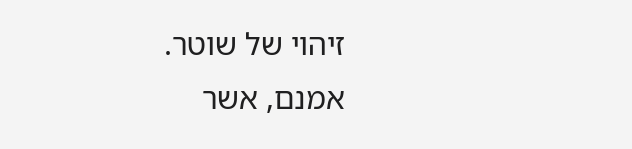זיהוי של שוטר. אמנם, אשר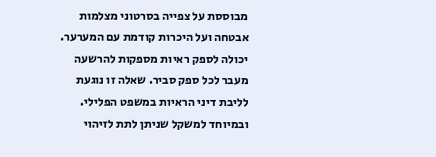מבוססת על צפייה בסרטוני מצלמות אבטחה ועל היכרות קודמת עם המערער. יכולה לספק ראיות מספקות להרשעה מעבר לכל ספק סביר. שאלה זו נוגעת לליבת דיני הראיות במשפט הפלילי.
ובמיוחד למשקל שניתן לתת לזיהוי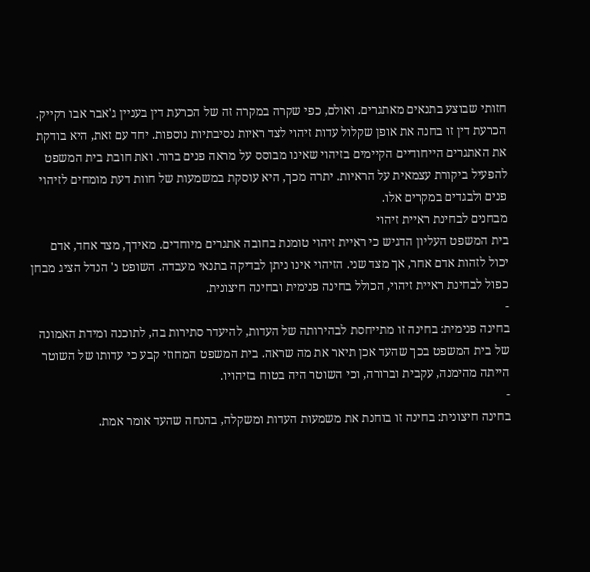חזותי שבוצע בתנאים מאתגרים. ואולם, כפי שקרה במקרה זה של הכרעת דין בעניין ג'אבר אבו רקייק.
הכרעת דין זו בחנה את אופן שקלול עדות זיהוי לצד ראיות נסיבתיות נוספות. יחד עם זאת, היא בודקת את האתגרים הייחודיים הקיימים בזיהוי שאינו מבוסס על מראה פנים ברור. ואת חובת בית המשפט להפעיל ביקורת עצמאית על הראיות. יתרה מכך, היא עוסקת במשמעות של חוות דעת מומחים לזיהוי פנים ולבגדים במקרים אלו.
מבחנים לבחינת ראיית זיהוי
בית המשפט העליון הדגיש כי ראיית זיהוי טומנת בחובה אתגרים מיוחדים. מאידך, מצד אחד, אדם יכול לזהות אדם אחר, אך מצד שני. הזיהוי אינו ניתן לבדיקה בתנאי מעבדה. השופט נ' הנדל הציג מבחן כפול לבחינת ראיית זיהוי, הכולל בחינה פנימית ובחינה חיצונית.
-
בחינה פנימית: בחינה זו מתייחסת לבהירותה של העדות, להיעדר סתירות בה, לתוכנה ומידת האמונה של בית המשפט בכך שהעד אכן תיאר את מה שראה. בית המשפט המחוזי קבע כי עדותו של השוטר הייתה מהימנה, עקבית וברורה, וכי השוטר היה בטוח בזיהויו.
-
בחינה חיצונית: בחינה זו בוחנת את משמעות העדות ומשקלה, בהנחה שהעד אומר אמת.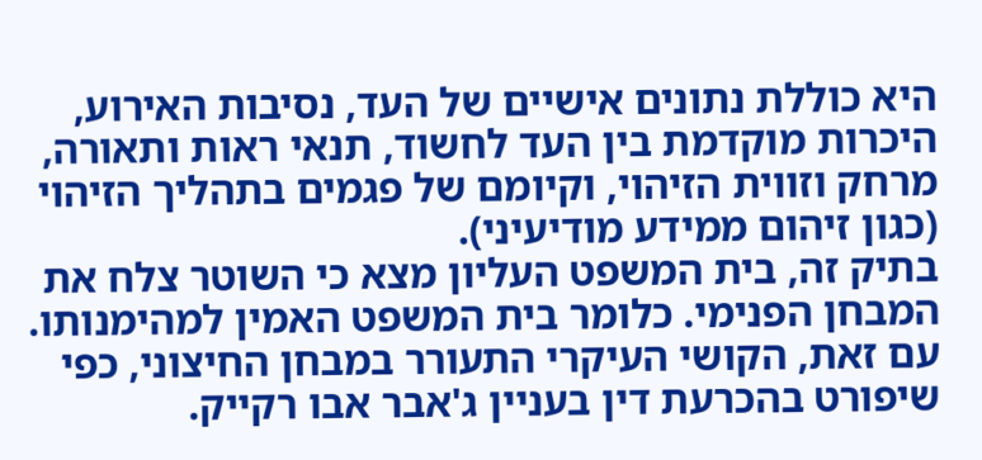היא כוללת נתונים אישיים של העד, נסיבות האירוע, היכרות מוקדמת בין העד לחשוד, תנאי ראות ותאורה, מרחק וזווית הזיהוי, וקיומם של פגמים בתהליך הזיהוי (כגון זיהום ממידע מודיעיני).
בתיק זה, בית המשפט העליון מצא כי השוטר צלח את המבחן הפנימי. כלומר בית המשפט האמין למהימנותו. עם זאת, הקושי העיקרי התעורר במבחן החיצוני, כפי שיפורט בהכרעת דין בעניין ג'אבר אבו רקייק.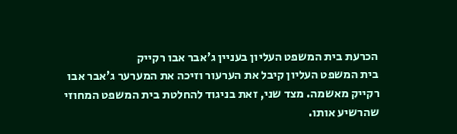הכרעת בית המשפט העליון בעניין ג'אבר אבו רקייק
בית המשפט העליון קיבל את הערעור וזיכה את המערער ג'אבר אבו רקייק מאשמה. מצד שני, זאת בניגוד להחלטת בית המשפט המחוזי שהרשיע אותו.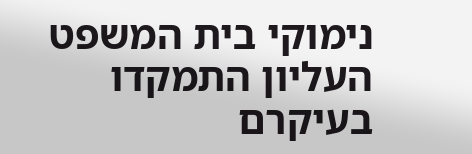נימוקי בית המשפט העליון התמקדו בעיקרם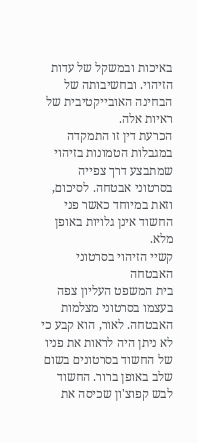באיכות ובמשקל של עדות הזיהוי. ובחשיבותה של הבחינה האובייקטיבית של ראיות אלה.
הכרעת דין זו התמקדה במגבלות הטמונות בזיהוי שמתבצע דרך צפייה בסרטוני אבטחה. לסיכום, וזאת במיוחד כאשר פני החשוד אינן גלויות באופן מלא.
קשיי הזיהוי בסרטוני האבטחה
בית המשפט העליון צפה בעצמו בסרטוני מצלמות האבטחה. לאור, הוא קבע כי לא ניתן היה לראות את פניו של החשוד בסרטונים בשום שלב באופן ברור. החשוד לבש קפוצ'ון שכיסה את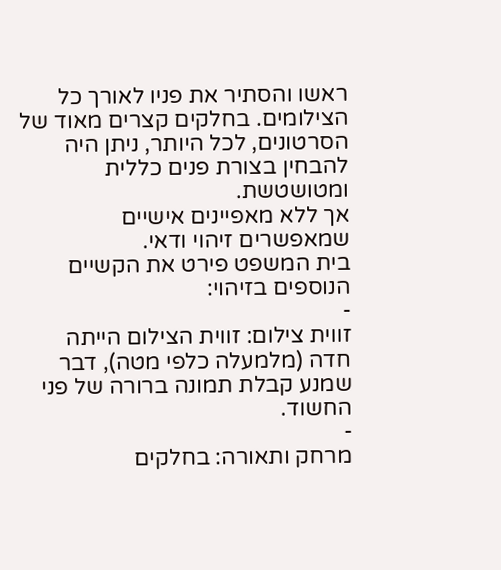ראשו והסתיר את פניו לאורך כל הצילומים. בחלקים קצרים מאוד של הסרטונים, לכל היותר, ניתן היה להבחין בצורת פנים כללית ומטושטשת.
אך ללא מאפיינים אישיים שמאפשרים זיהוי ודאי.
בית המשפט פירט את הקשיים הנוספים בזיהוי:
-
זווית צילום: זווית הצילום הייתה חדה (מלמעלה כלפי מטה), דבר שמנע קבלת תמונה ברורה של פני החשוד.
-
מרחק ותאורה: בחלקים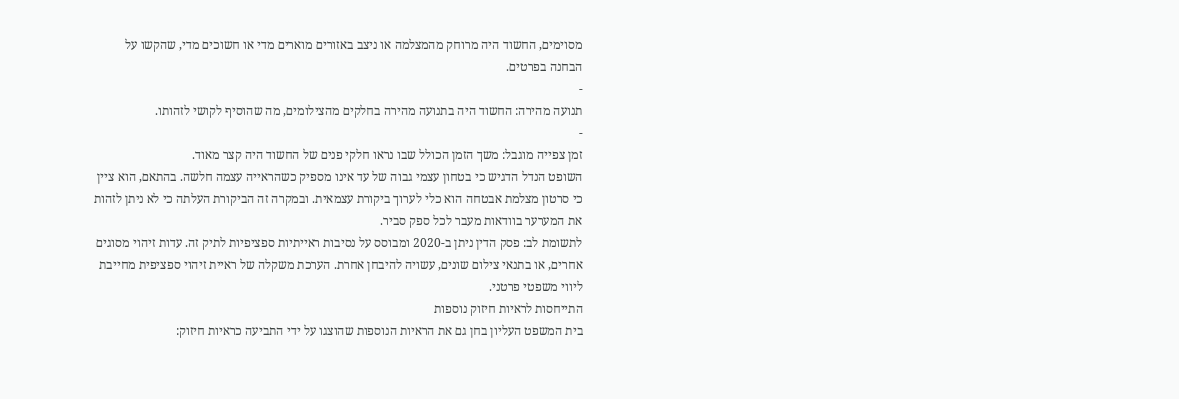מסוימים, החשוד היה מרוחק מהמצלמה או ניצב באזורים מוארים מדי או חשוכים מדי, שהקשו על הבחנה בפרטים.
-
תנועה מהירה: החשוד היה בתנועה מהירה בחלקים מהצילומים, מה שהוסיף לקושי לזהותו.
-
זמן צפייה מוגבל: משך הזמן הכולל שבו נראו חלקי פנים של החשוד היה קצר מאוד.
השופט הנדל הדגיש כי בטחון עצמי גבוה של עד אינו מספיק כשהראייה עצמה חלשה. בהתאם, הוא ציין כי סרטון מצלמת אבטחה הוא כלי לערוך ביקורת עצמאית. ובמקרה זה הביקורת העלתה כי לא ניתן לזהות את המערער בוודאות מעבר לכל ספק סביר.
לתשומת לב: פסק הדין ניתן ב-2020 ומבוסס על נסיבות ראייתיות ספציפיות לתיק זה. עדות זיהוי מסוגים אחרים, או בתנאי צילום שונים, עשויה להיבחן אחרת. הערכת משקלה של ראיית זיהוי ספציפית מחייבת ליווי משפטי פרטני.
התייחסות לראיות חיזוק נוספות
בית המשפט העליון בחן גם את הראיות הנוספות שהוצגו על ידי התביעה כראיות חיזוק: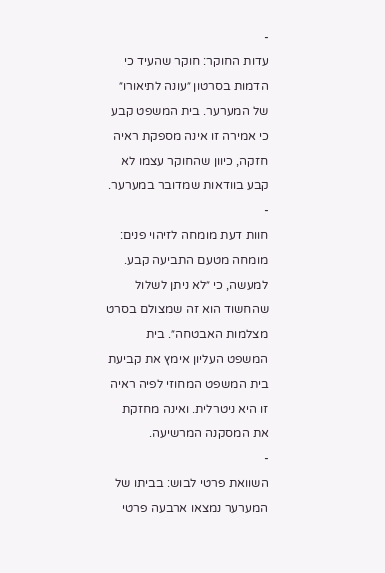-
עדות החוקר: חוקר שהעיד כי הדמות בסרטון ״עונה לתיאורו״ של המערער. בית המשפט קבע כי אמירה זו אינה מספקת ראיה חזקה, כיוון שהחוקר עצמו לא קבע בוודאות שמדובר במערער.
-
חוות דעת מומחה לזיהוי פנים: מומחה מטעם התביעה קבע. למעשה, כי ״לא ניתן לשלול שהחשוד הוא זה שמצולם בסרט מצלמות האבטחה״. בית המשפט העליון אימץ את קביעת בית המשפט המחוזי לפיה ראיה זו היא ניטרלית. ואינה מחזקת את המסקנה המרשיעה.
-
השוואת פרטי לבוש: בביתו של המערער נמצאו ארבעה פרטי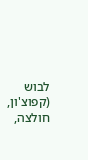לבוש (קפוצ'ון, חולצה,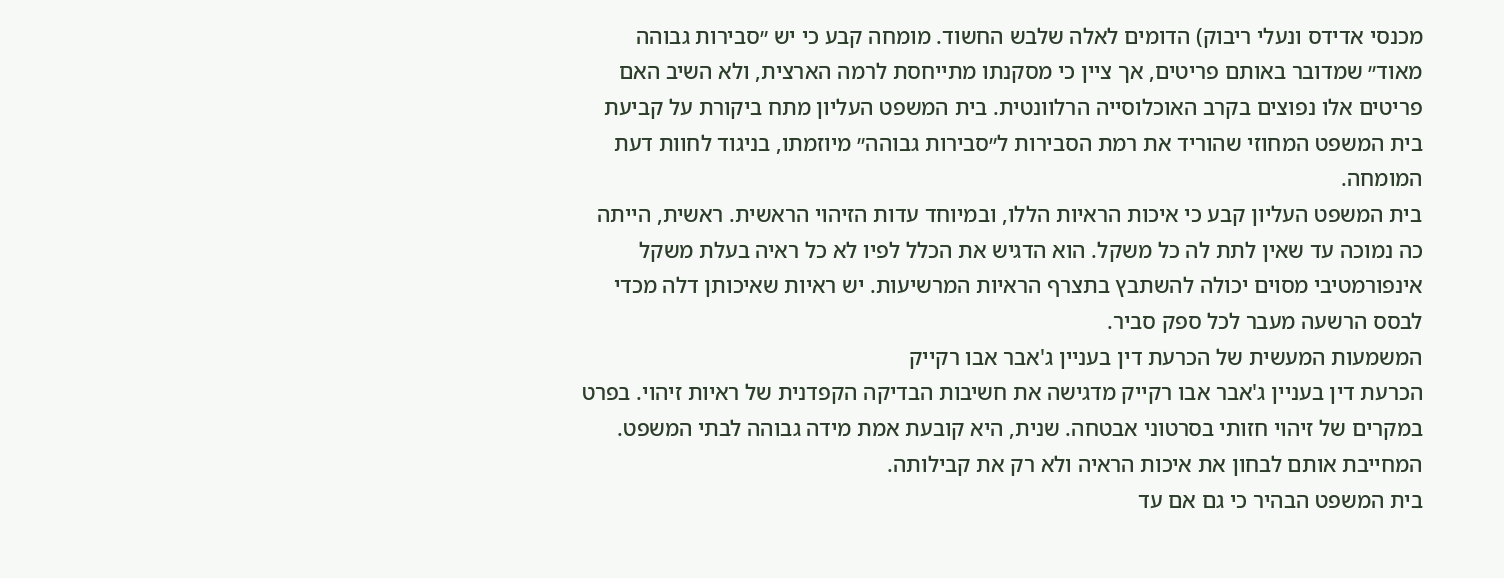מכנסי אדידס ונעלי ריבוק) הדומים לאלה שלבש החשוד. מומחה קבע כי יש ״סבירות גבוהה מאוד״ שמדובר באותם פריטים, אך ציין כי מסקנתו מתייחסת לרמה הארצית, ולא השיב האם פריטים אלו נפוצים בקרב האוכלוסייה הרלוונטית. בית המשפט העליון מתח ביקורת על קביעת בית המשפט המחוזי שהוריד את רמת הסבירות ל״סבירות גבוהה״ מיוזמתו, בניגוד לחוות דעת המומחה.
בית המשפט העליון קבע כי איכות הראיות הללו, ובמיוחד עדות הזיהוי הראשית. ראשית, הייתה כה נמוכה עד שאין לתת לה כל משקל. הוא הדגיש את הכלל לפיו לא כל ראיה בעלת משקל אינפורמטיבי מסוים יכולה להשתבץ בתצרף הראיות המרשיעות. יש ראיות שאיכותן דלה מכדי לבסס הרשעה מעבר לכל ספק סביר.
המשמעות המעשית של הכרעת דין בעניין ג'אבר אבו רקייק
הכרעת דין בעניין ג'אבר אבו רקייק מדגישה את חשיבות הבדיקה הקפדנית של ראיות זיהוי. בפרט במקרים של זיהוי חזותי בסרטוני אבטחה. שנית, היא קובעת אמת מידה גבוהה לבתי המשפט. המחייבת אותם לבחון את איכות הראיה ולא רק את קבילותה.
בית המשפט הבהיר כי גם אם עד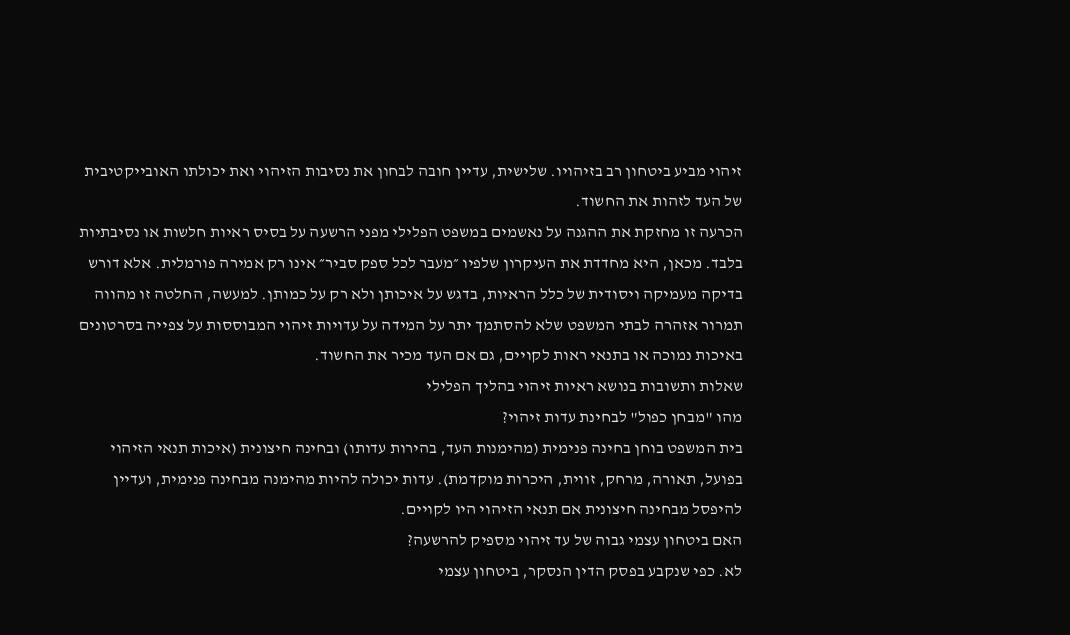זיהוי מביע ביטחון רב בזיהויו. שלישית, עדיין חובה לבחון את נסיבות הזיהוי ואת יכולתו האובייקטיבית של העד לזהות את החשוד.
הכרעה זו מחזקת את ההגנה על נאשמים במשפט הפלילי מפני הרשעה על בסיס ראיות חלשות או נסיבתיות בלבד. מכאן, היא מחדדת את העיקרון שלפיו ״מעבר לכל ספק סביר״ אינו רק אמירה פורמלית. אלא דורש בדיקה מעמיקה ויסודית של כלל הראיות, בדגש על איכותן ולא רק על כמותן. למעשה, החלטה זו מהווה תמרור אזהרה לבתי המשפט שלא להסתמך יתר על המידה על עדויות זיהוי המבוססות על צפייה בסרטונים באיכות נמוכה או בתנאי ראות לקויים, גם אם העד מכיר את החשוד.
שאלות ותשובות בנושא ראיות זיהוי בהליך הפלילי
מהו "מבחן כפול" לבחינת עדות זיהוי?
בית המשפט בוחן בחינה פנימית (מהימנות העד, בהירות עדותו) ובחינה חיצונית (איכות תנאי הזיהוי בפועל, תאורה, מרחק, זווית, היכרות מוקדמת). עדות יכולה להיות מהימנה מבחינה פנימית, ועדיין להיפסל מבחינה חיצונית אם תנאי הזיהוי היו לקויים.
האם ביטחון עצמי גבוה של עד זיהוי מספיק להרשעה?
לא. כפי שנקבע בפסק הדין הנסקר, ביטחון עצמי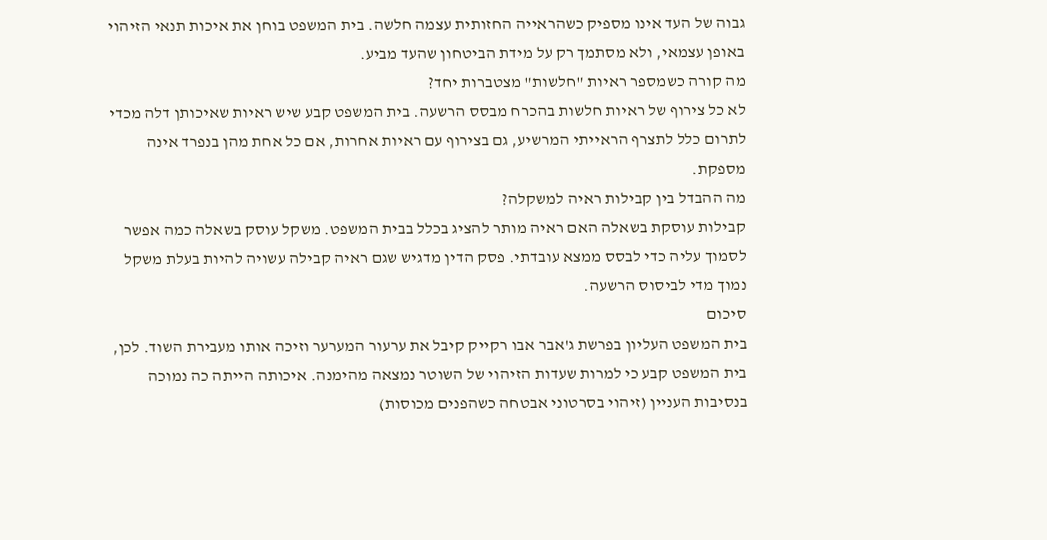גבוה של העד אינו מספיק כשהראייה החזותית עצמה חלשה. בית המשפט בוחן את איכות תנאי הזיהוי באופן עצמאי, ולא מסתמך רק על מידת הביטחון שהעד מביע.
מה קורה כשמספר ראיות "חלשות" מצטברות יחד?
לא כל צירוף של ראיות חלשות בהכרח מבסס הרשעה. בית המשפט קבע שיש ראיות שאיכותן דלה מכדי לתרום כלל לתצרף הראייתי המרשיע, גם בצירוף עם ראיות אחרות, אם כל אחת מהן בנפרד אינה מספקת.
מה ההבדל בין קבילות ראיה למשקלה?
קבילות עוסקת בשאלה האם ראיה מותר להציג בכלל בבית המשפט. משקל עוסק בשאלה כמה אפשר לסמוך עליה כדי לבסס ממצא עובדתי. פסק הדין מדגיש שגם ראיה קבילה עשויה להיות בעלת משקל נמוך מדי לביסוס הרשעה.
סיכום
בית המשפט העליון בפרשת ג'אבר אבו רקייק קיבל את ערעור המערער וזיכה אותו מעבירת השוד. לכן, בית המשפט קבע כי למרות שעדות הזיהוי של השוטר נמצאה מהימנה. איכותה הייתה כה נמוכה בנסיבות העניין (זיהוי בסרטוני אבטחה כשהפנים מכוסות)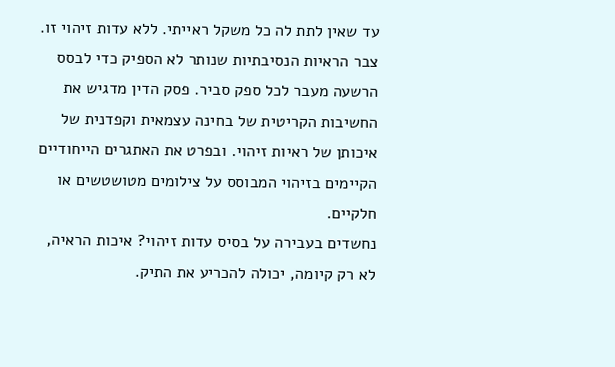עד שאין לתת לה כל משקל ראייתי. ללא עדות זיהוי זו.
צבר הראיות הנסיבתיות שנותר לא הספיק כדי לבסס הרשעה מעבר לכל ספק סביר. פסק הדין מדגיש את החשיבות הקריטית של בחינה עצמאית וקפדנית של איכותן של ראיות זיהוי. ובפרט את האתגרים הייחודיים הקיימים בזיהוי המבוסס על צילומים מטושטשים או חלקיים.
נחשדים בעבירה על בסיס עדות זיהוי? איכות הראיה, לא רק קיומה, יכולה להכריע את התיק.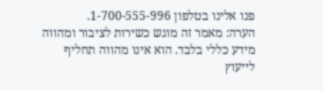פנו אלינו בטלפון 1-700-555-996.
הערה: מאמר זה מוגש כשירות לציבור ומהווה מידע כללי בלבד. הוא אינו מהווה תחליף לייעוץ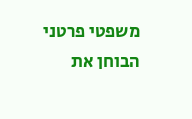משפטי פרטני הבוחן את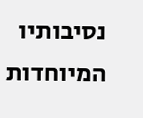נסיבותיו המיוחדות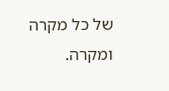של כל מקרה ומקרה.